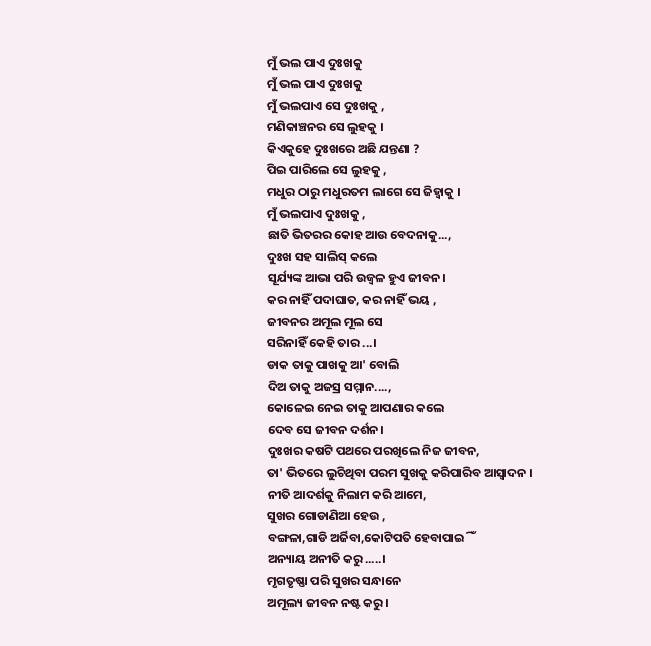ମୁଁ ଭଲ ପାଏ ଦୁଃଖକୁ
ମୁଁ ଭଲ ପାଏ ଦୁଃଖକୁ
ମୁଁ ଭଲପାଏ ସେ ଦୁଃଖକୁ ,
ମଣିକାଞ୍ଚନର ସେ ଲୁହକୁ ।
କିଏକୁହେ ଦୁଃଖରେ ଅଛି ଯନ୍ତଣା ?
ପିଇ ପାରିଲେ ସେ ଲୁହକୁ ,
ମଧୁର ଠାରୁ ମଧୁରତମ ଲାଗେ ସେ ଜିହ୍ବାକୁ ।
ମୁଁ ଭଲପାଏ ଦୁଃଖକୁ ,
ଛାତି ଭିତରର କୋହ ଆଉ ବେଦନାକୁ...,
ଦୁଃଖ ସହ ସାଲିସ୍ କଲେ
ସୂର୍ଯ୍ୟଙ୍କ ଆଭା ପରି ଉଜ୍ବଳ ହୁଏ ଜୀବନ।
କର ନାହିଁ ପଦାଘାତ, କର ନାହିଁ ଭୟ ,
ଜୀବନର ଅମୂଲ ମୂଲ ସେ
ସରିନାହିଁ କେହି ତାର ...।
ଡାକ ତାକୁ ପାଖକୁ ଆ' ବୋଲି
ଦିଅ ତାକୁ ଅଜସ୍ର ସମ୍ମାନ....,
କୋଳେଇ ନେଇ ତାକୁ ଆପଣାର କଲେ
ଦେବ ସେ ଜୀବନ ଦର୍ଶନ।
ଦୁଃଖର କଷଟି ପଥରେ ପରଖିଲେ ନିଜ ଜୀବନ,
ତା' ଭିତରେ ଲୁଚିଥିବା ପରମ ସୁଖକୁ କରିପାରିବ ଆସ୍ବାଦନ ।
ନୀତି ଆଦର୍ଶକୁ ନିଲାମ କରି ଆମେ,
ସୁଖର ଗୋଡାଣିଆ ହେଉ ,
ବଙ୍ଗଳା,ଗାଡି ଅର୍ଜିବା,କୋଟିପତି ହେବାପାଇିଁ
ଅନ୍ୟାୟ ଅନୀତି କରୁ.....।
ମୃଗତୃଷ୍ଣା ପରି ସୁଖର ସନ୍ଧାନେ
ଅମୂଲ୍ୟ ଜୀବନ ନଷ୍ଟ କରୁ।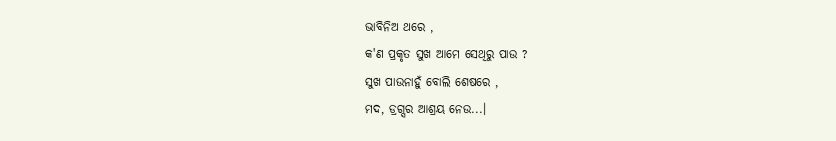ଭାବିନିଅ ଥରେ ,
କ'ଣ ପ୍ରକୃତ ସୁଖ ଆମେ ସେଥିରୁ ପାଉ ?
ସୁଖ ପାଉନାହୁଁ ବୋଲି ଶେଷରେ ,
ମଦ, ଡ୍ରଗ୍ସର ଆଶ୍ରୟ ନେଉ...।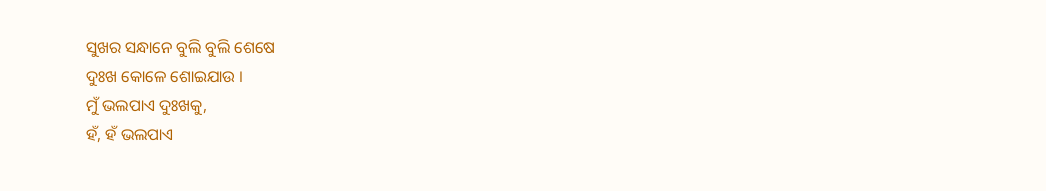ସୁଖର ସନ୍ଧାନେ ବୁଲି ବୁଲି ଶେଷେ
ଦୁଃଖ କୋଳେ ଶୋଇଯାଉ ।
ମୁଁ ଭଲପାଏ ଦୁଃଖକୁ,
ହଁ, ହଁ ଭଲପାଏ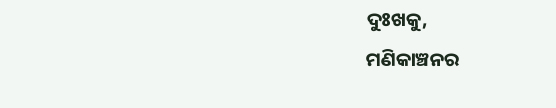ଦୁଃଖକୁ,
ମଣିକାଞ୍ଚନର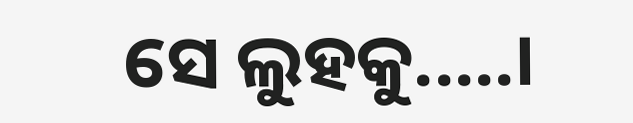ସେ ଲୁହକୁ.....।